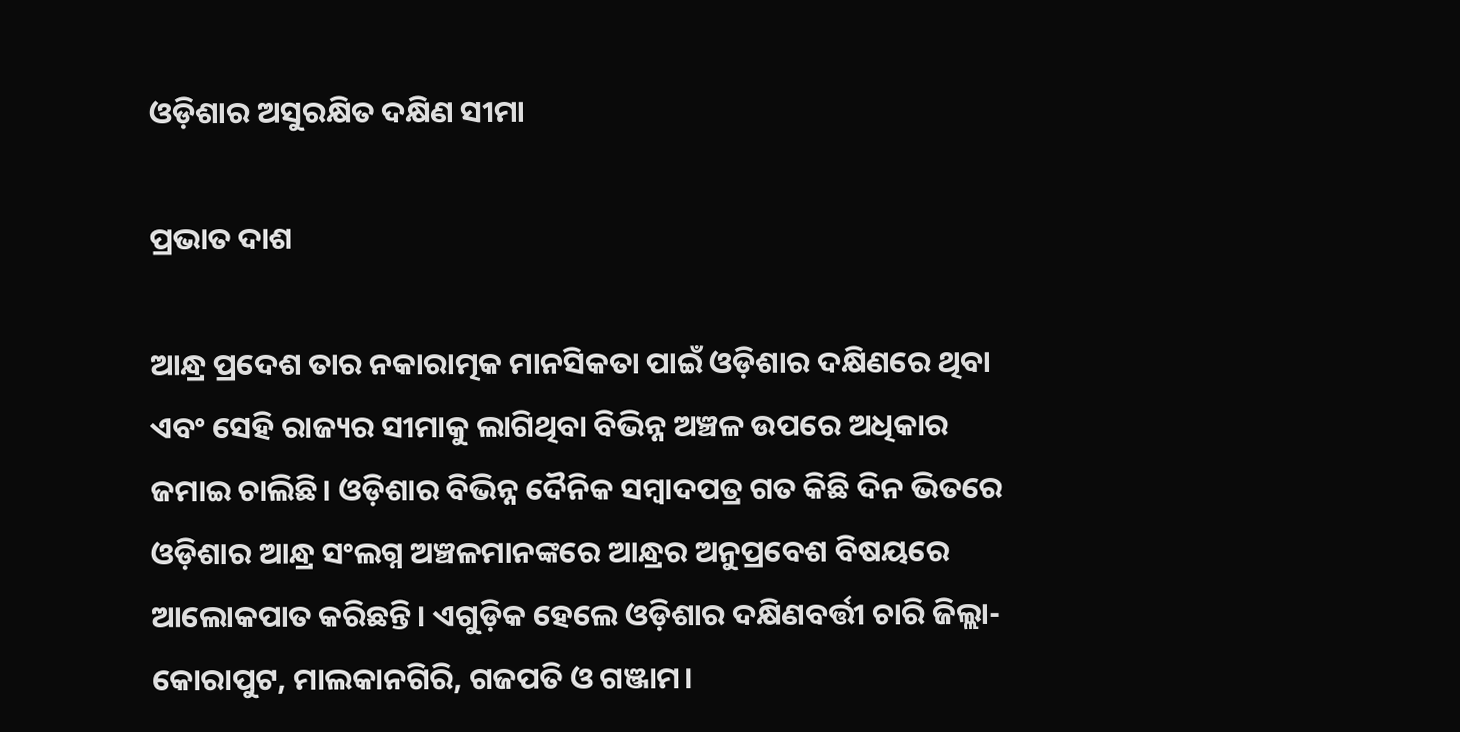ଓଡ଼ିଶାର ଅସୁରକ୍ଷିତ ଦକ୍ଷିଣ ସୀମା

ପ୍ରଭାତ ଦାଶ

ଆନ୍ଧ୍ର ପ୍ରଦେଶ ତାର ନକାରାତ୍ମକ ମାନସିକତା ପାଇଁ ଓଡ଼ିଶାର ଦକ୍ଷିଣରେ ଥିବା ଏବଂ ସେହି ରାଜ୍ୟର ସୀମାକୁ ଲାଗିଥିବା ବିଭିନ୍ନ ଅଞ୍ଚଳ ଉପରେ ଅଧିକାର ଜମାଇ ଚାଲିଛି। ଓଡ଼ିଶାର ବିଭିନ୍ନ ଦୈନିକ ସମ୍ବାଦପତ୍ର ଗତ କିଛି ଦିନ ଭିତରେ ଓଡ଼ିଶାର ଆନ୍ଧ୍ର ସଂଲଗ୍ନ ଅଞ୍ଚଳମାନଙ୍କରେ ଆନ୍ଧ୍ରର ଅନୁପ୍ରବେଶ ବିଷୟରେ ଆଲୋକପାତ କରିଛନ୍ତି। ଏଗୁଡ଼ିକ ହେଲେ ଓଡ଼ିଶାର ଦକ୍ଷିଣବର୍ତ୍ତୀ ଚାରି ଜିଲ୍ଲା- କୋରାପୁଟ, ମାଲକାନଗିରି, ଗଜପତି ଓ ଗଞ୍ଜାମ।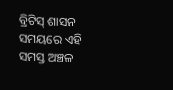ବ୍ରିଟିସ୍ ଶାସନ ସମୟରେ ଏହି ସମସ୍ତ ଅଞ୍ଚଳ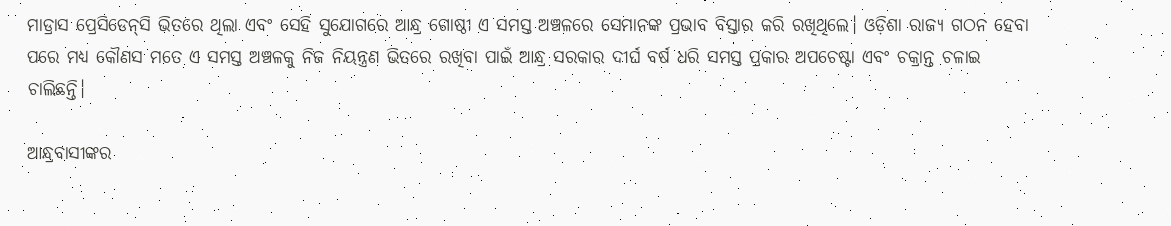ମାଡ୍ରାସ ପ୍ରେସିଡେନ୍‌ସି ଭିତରେ ଥିଲା ଏବଂ ସେହି ସୁଯୋଗରେ ଆନ୍ଧ୍ର ଗୋଷ୍ଠୀ ଏ ସମସ୍ତ ଅଞ୍ଚଳରେ ସେମାନଙ୍କ ପ୍ରଭାବ ବିସ୍ତାର କରି ରଖିଥିଲେ। ଓଡ଼ିଶା ରାଜ୍ୟ ଗଠନ ହେବା ପରେ ମଧ୍ୟ କୌଣସ ମତେ ଏ ସମସ୍ତ ଅଞ୍ଚଳକୁ ନିଜ ନିୟନ୍ତ୍ରଣ ଭିତରେ ରଖିବା ପାଇଁ ଆନ୍ଧ୍ର ସରକାର ଦୀର୍ଘ ବର୍ଷ ଧରି ସମସ୍ତ ପ୍ରକାର ଅପଚେଷ୍ଟା ଏବଂ ଚକ୍ରାନ୍ତ ଚଳାଇ ଚାଲିଛନ୍ତି।

ଆନ୍ଧ୍ରବାସୀଙ୍କର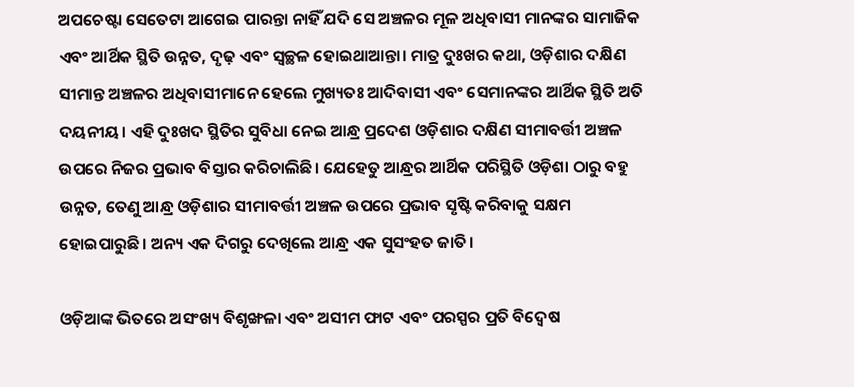ଅପଚେଷ୍ଟା ସେତେଟା ଆଗେଇ ପାରନ୍ତା ନାହିଁ ଯଦି ସେ ଅଞ୍ଚଳର ମୂଳ ଅଧିବାସୀ ମାନଙ୍କର ସାମାଜିକ ଏବଂ ଆର୍ଥିକ ସ୍ଥିତି ଉନ୍ନତ, ଦୃଢ଼ ଏବଂ ସ୍ବଚ୍ଛଳ ହୋଇଥାଆନ୍ତା। ମାତ୍ର ଦୁଃଖର କଥା, ଓଡ଼ିଶାର ଦକ୍ଷିଣ ସୀମାନ୍ତ ଅଞ୍ଚଳର ଅଧିବାସୀମାନେ ହେଲେ ମୁଖ୍ୟତଃ ଆଦିବାସୀ ଏବଂ ସେମାନଙ୍କର ଆର୍ଥିକ ସ୍ଥିତି ଅତି ଦୟନୀୟ। ଏହି ଦୁଃଖଦ ସ୍ଥିତିର ସୁବିଧା ନେଇ ଆନ୍ଧ୍ର ପ୍ରଦେଶ ଓଡ଼ିଶାର ଦକ୍ଷିଣ ସୀମାବର୍ତ୍ତୀ ଅଞ୍ଚଳ ଉପରେ ନିଜର ପ୍ରଭାବ ବିସ୍ତାର କରିଚାଲିଛି। ଯେହେତୁ ଆନ୍ଧ୍ରର ଆର୍ଥିକ ପରିସ୍ଥିତି ଓଡ଼ିଶା ଠାରୁ ବହୁ ଉନ୍ନତ, ତେଣୁ ଆନ୍ଧ୍ର ଓଡ଼ିଶାର ସୀମାବର୍ତ୍ତୀ ଅଞ୍ଚଳ ଉପରେ ପ୍ରଭାବ ସୃଷ୍ଟି କରିବାକୁ ସକ୍ଷମ ହୋଇପାରୁଛି। ଅନ୍ୟ ଏକ ଦିଗରୁ ଦେଖିଲେ ଆନ୍ଧ୍ର ଏକ ସୁସଂହତ ଜାତି।

ଓଡ଼ିଆଙ୍କ ଭିତରେ ଅସଂଖ୍ୟ ବିଶୃଙ୍ଖଳା ଏବଂ ଅସୀମ ଫାଟ ଏବଂ ପରସ୍ପର ପ୍ରତି ବିଦ୍ବେଷ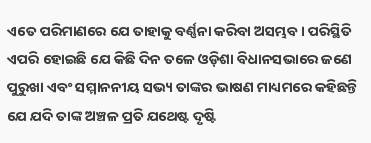ଏତେ ପରିମାଣରେ ଯେ ତାହାକୁ ବର୍ଣ୍ଣନା କରିବା ଅସମ୍ଭବ। ପରିସ୍ଥିତି ଏପରି ହୋଇଛି ଯେ କିଛି ଦିନ ତଳେ ଓଡ଼ିଶା ବିଧାନସଭାରେ ଜଣେ ପୁରୁଖା ଏବଂ ସମ୍ମାନନୀୟ ସଭ୍ୟ ତାଙ୍କର ଭାଷଣ ମାଧ୍ୟମରେ କହିଛନ୍ତି ଯେ ଯଦି ତାଙ୍କ ଅଞ୍ଚଳ ପ୍ରତି ଯଥେଷ୍ଟ ଦୃଷ୍ଟି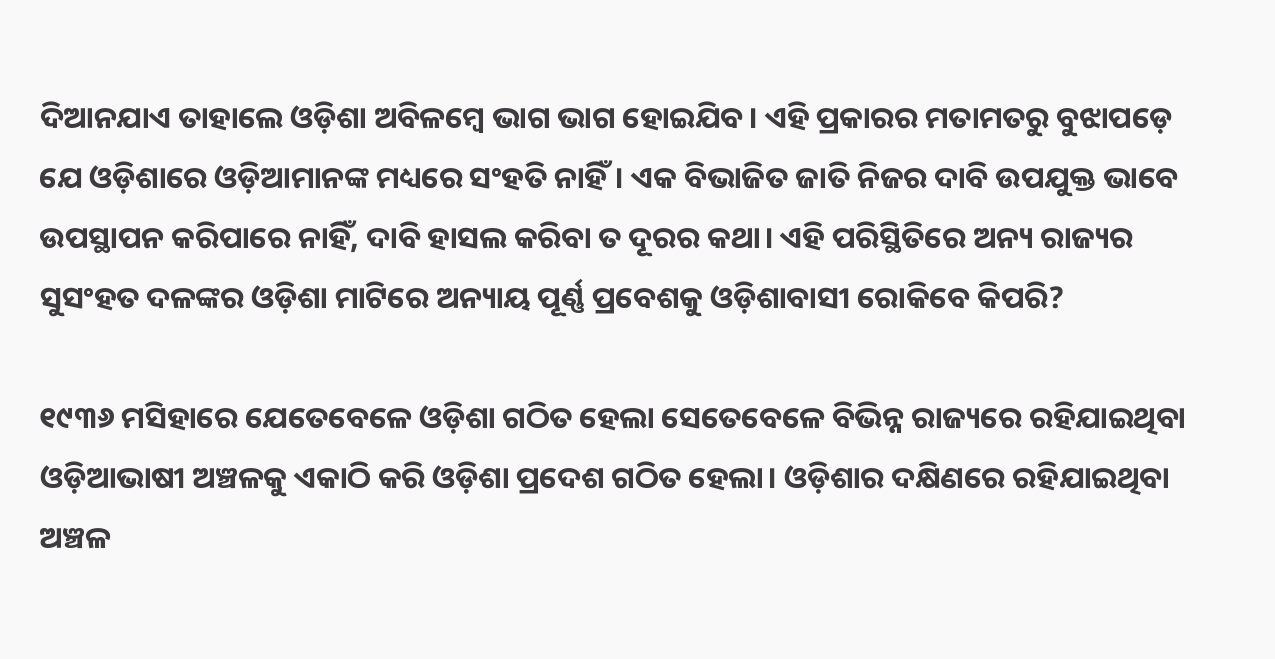ଦିଆନଯାଏ ତାହାଲେ ଓଡ଼ିଶା ଅବିଳମ୍ବେ ଭାଗ ଭାଗ ହୋଇଯିବ। ଏହି ପ୍ରକାରର ମତାମତରୁ ବୁଝାପଡ଼େ ଯେ ଓଡ଼ିଶାରେ ଓଡ଼ିଆମାନଙ୍କ ମଧ୍ୟରେ ସଂହତି ନାହିଁ। ଏକ ବିଭାଜିତ ଜାତି ନିଜର ଦାବି ଉପଯୁକ୍ତ ଭାବେ ଉପସ୍ଥାପନ କରିପାରେ ନାହିଁ, ଦାବି ହାସଲ କରିବା ତ ଦୂରର କଥା। ଏହି ପରିସ୍ଥିତିରେ ଅନ୍ୟ ରାଜ୍ୟର ସୁସଂହତ ଦଳଙ୍କର ଓଡ଼ିଶା ମାଟିରେ ଅନ୍ୟାୟ ପୂର୍ଣ୍ଣ ପ୍ରବେଶକୁ ଓଡ଼ିଶାବାସୀ ରୋକିବେ କିପରି?

୧୯୩୬ ମସିହାରେ ଯେତେବେଳେ ଓଡ଼ିଶା ଗଠିତ ହେଲା ସେତେବେଳେ ବିଭିନ୍ନ ରାଜ୍ୟରେ ରହିଯାଇଥିବା ଓଡ଼ିଆଭାଷୀ ଅଞ୍ଚଳକୁ ଏକାଠି କରି ଓଡ଼ିଶା ପ୍ରଦେଶ ଗଠିତ ହେଲା। ଓଡ଼ିଶାର ଦକ୍ଷିଣରେ ରହିଯାଇଥିବା ଅଞ୍ଚଳ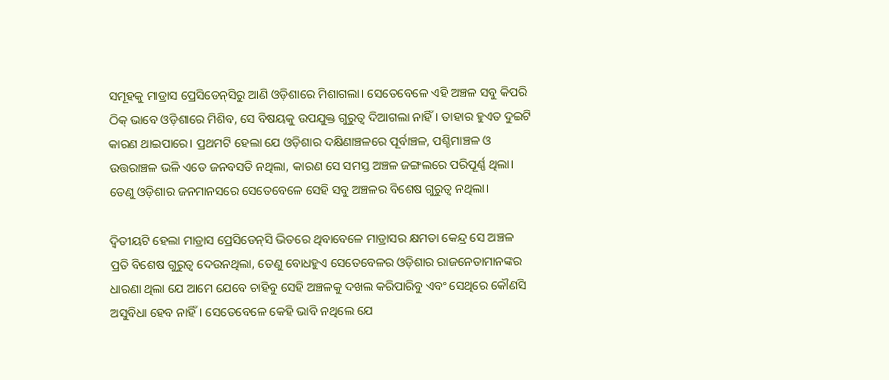ସମୂହକୁ ମାଡ୍ରାସ ପ୍ରେସିଡେନ୍‌ସିରୁ ଆଣି ଓଡ଼ିଶାରେ ମିଶାଗଲା। ସେତେବେଳେ ଏହି ଅଞ୍ଚଳ ସବୁ କିପରି ଠିକ୍‌ ଭାବେ ଓଡ଼ିଶାରେ ମିଶିବ, ସେ ବିଷୟକୁ ଉପଯୁକ୍ତ ଗୁରୁତ୍ବ ଦିଆଗଲା ନାହିଁ। ତାହାର ହୁଏତ ଦୁଇଟି କାରଣ ଥାଇପାରେ। ପ୍ରଥମଟି ହେଲା ଯେ ଓଡ଼ିଶାର ଦକ୍ଷିଣାଞ୍ଚଳରେ ପୂର୍ବାଞ୍ଚଳ, ପଶ୍ଚିମାଞ୍ଚଳ ଓ ଉତ୍ତରାଞ୍ଚଳ ଭଳି ଏତେ ଜନବସତି ନଥିଲା, କାରଣ ସେ ସମସ୍ତ ଅଞ୍ଚଳ ଜଙ୍ଗଲରେ ପରିପୂର୍ଣ୍ଣ ଥିଲା। ତେଣୁ ଓଡ଼ିଶାର ଜନମାନସରେ ସେତେବେଳେ ସେହି ସବୁ ଅଞ୍ଚଳର ବିଶେଷ ଗୁରୁତ୍ବ ନଥିଲା।

ଦ୍ବିତୀୟଟି ହେଲା ମାଡ୍ରାସ ପ୍ରେସିଡେନ୍‌ସି ଭିତରେ ଥିବାବେଳେ ମାଡ୍ରାସର କ୍ଷମତା କେନ୍ଦ୍ର ସେ ଅଞ୍ଚଳ ପ୍ରତି ବିଶେଷ ଗୁରୁତ୍ବ ଦେଉନଥିଲା, ତେଣୁ ବୋଧହୁଏ ସେତେବେଳର ଓଡ଼ିଶାର ରାଜନେତାମାନଙ୍କର ଧାରଣା ଥିଲା ଯେ ଆମେ ଯେବେ ଚାହିବୁ ସେହି ଅଞ୍ଚଳକୁ ଦଖଲ କରିପାରିବୁ ଏବଂ ସେଥିରେ କୌଣସି ଅସୁବିଧା ହେବ ନାହିଁ। ସେତେବେଳେ କେହି ଭାବି ନଥିଲେ ଯେ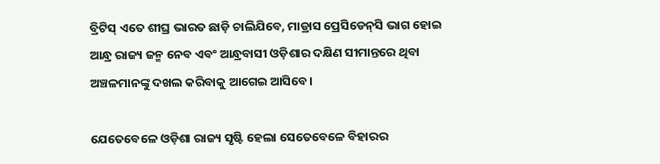ବ୍ରିଟିସ୍‌ ଏତେ ଶୀଘ୍ର ଭାରତ ଛାଡ଼ି ଚାଲିଯିବେ, ମାଡ୍ରାସ ପ୍ରେସିଡେନ୍‌ସି ଭାଗ ହୋଇ ଆନ୍ଧ୍ର ରାଜ୍ୟ ଜନ୍ମ ନେବ ଏବଂ ଆନ୍ଧ୍ରବାସୀ ଓଡ଼ିଶାର ଦକ୍ଷିଣ ସୀମାନ୍ତରେ ଥିବା ଅଞ୍ଚଳମାନଙ୍କୁ ଦଖଲ କରିବାକୁ ଆଗେଇ ଆସିବେ।

ଯେତେବେଳେ ଓଡ଼ିଶା ରାଜ୍ୟ ସୃଷ୍ଟି ହେଲା ସେତେବେଳେ ବିହାରର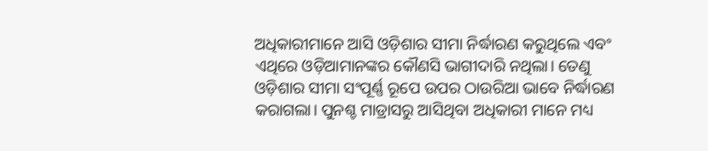ଅଧିକାରୀମାନେ ଆସି ଓଡ଼ିଶାର ସୀମା ନିର୍ଦ୍ଧାରଣ କରୁଥିଲେ ଏବଂ ଏଥିରେ ଓଡ଼ିଆମାନଙ୍କର କୌଣସି ଭାଗୀଦାରି ନଥିଲା। ତେଣୁ ଓଡ଼ିଶାର ସୀମା ସଂପୂର୍ଣ୍ଣ ରୂପେ ଉପର ଠାଉରିଆ ଭାବେ ନିର୍ଦ୍ଧାରଣ କରାଗଲା। ପୁନଶ୍ଚ ମାଡ୍ରାସରୁ ଆସିଥିବା ଅଧିକାରୀ ମାନେ ମଧ୍ୟ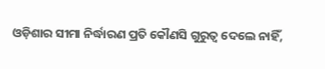ଓଡ଼ିଶାର ସୀମା ନିର୍ଦ୍ଧାରଣ ପ୍ରତି କୌଣସି ଗୁରୁତ୍ବ ଦେଲେ ନାହିଁ,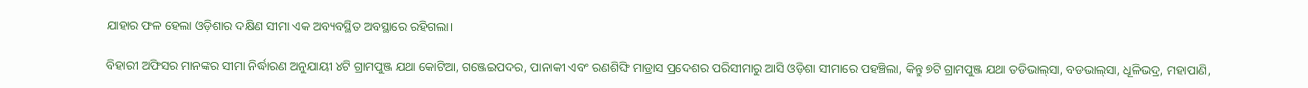ଯାହାର ଫଳ ହେଲା ଓଡ଼ିଶାର ଦକ୍ଷିଣ ସୀମା ଏକ ଅବ୍ୟବସ୍ଥିତ ଅବସ୍ଥାରେ ରହିଗଲା।

ବିହାରୀ ଅଫିସର ମାନଙ୍କର ସୀମା ନିର୍ଦ୍ଧାରଣ ଅନୁଯାୟୀ ୪ଟି ଗ୍ରାମପୁଞ୍ଜ ଯଥା କୋଟିଆ, ଗଞ୍ଜେଇପଦର, ପାନାକୀ ଏବଂ ରଣଶିଙ୍ଘି ମାଡ୍ରାସ ପ୍ରଦେଶର ପରିସୀମାରୁ ଆସି ଓଡ଼ିଶା ସୀମାରେ ପହଞ୍ଚିଲା, କିନ୍ତୁ ୭ଟି ଗ୍ରାମପୁଞ୍ଜ ଯଥା ତଡିଭାଲ୍‌ସା, ବଡଭାଲ୍‌ସା, ଧୂଳିଭଦ୍ର, ମହାପାଣି,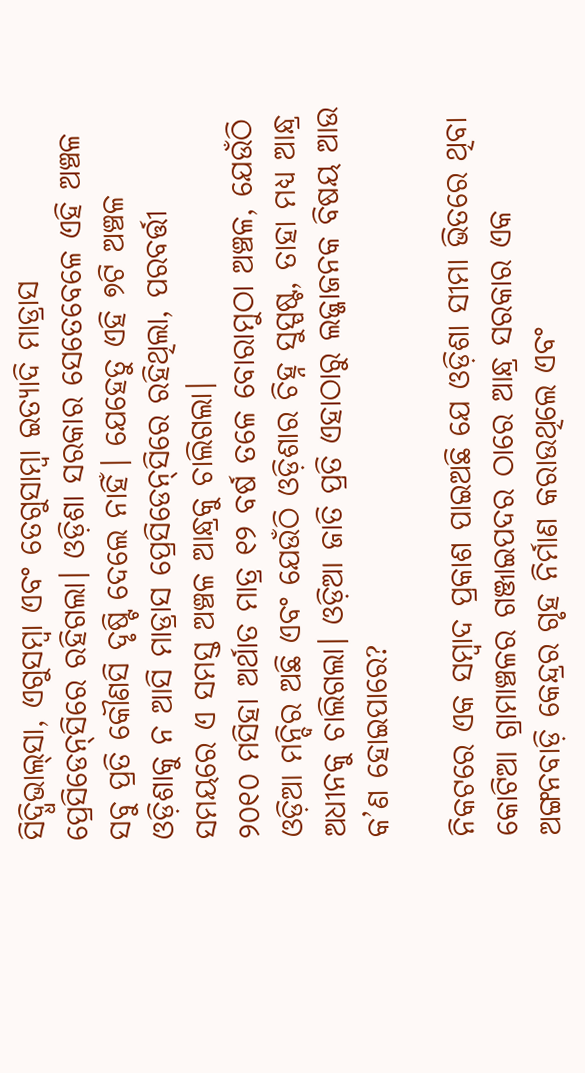ସିଦ୍ଧିଭାଲ୍‌ସା, ଏଗୁସମ୍ବା ଏବଂ ତେଗୁସାମ୍ବା ଇତ୍ୟାଦି ମାଡ୍ରାସ ପ୍ରେସିଡେନ୍‌ସିରେ ରହିଗଲା। ଓଡ଼ିଶା ସରକାର ସେତେବେଳେ ଏହି ଅଞ୍ଚଳ ସବୁ ପ୍ରତି କୌଣସି ଦୃଷ୍ଟି ଦେଲେ ନାହିଁ। ଯେହେତୁ ଏହି ୭ଟି ଅଞ୍ଚଳ ଓଡ଼ିଶାକୁ ନ ଆସି ମାଡ୍ରାସ ପ୍ରେସିଡେନ୍‌ସିରେ ରହିଥିଲା, ପରବର୍ତ୍ତୀ ସମୟରେ ଏ ସମସ୍ତ ଅଞ୍ଚଳ ଆନ୍ଧ୍ରକୁ ଚାଲିଗଲା।
୨୦୧୦ ମସିହା ଅର୍ଥାତ ମାତ୍ର ୧୨ ବର୍ଷ ତଳେ ବୋରାମୁଠା ଅଞ୍ଚଳ, ଯେଉଁଠି ଓଡ଼ିଆ ମନ୍ଦିର ଅଛି ଏବଂ ଯେଉଁଠି ଓଡ଼ିଶାର ଚିହ୍ନ ସୁସ୍ପଷ୍ଟ, ତାହା ମଧ୍ୟ ଆନ୍ଧ୍ର ଅଧୀନକୁ ଚାଲିଗଲା। ଓଡ଼ିଆ ଜାତି ପ୍ରତି ଏହାଠାରୁ ଲଜ୍ଜାଜନକ ବିଷୟ ଆଉ କ’ଣ ହୋଇପାରେ?

ନିକଟରେ ଏକ ସମ୍ବାଦ ପ୍ରକାଶ ପାଇଅଛି ଯେ ଓଡ଼ିଶା ସୀମା ଭିତରେ ଥିବା କୋଟିଆ ଗ୍ରାମାଞ୍ଚଳର ଗଞ୍ଜାଇପଦର ଠାରେ ଆନ୍ଧ୍ର ସରକାର ଏକ ଅଙ୍ଗନବାଡ଼ି କେନ୍ଦ୍ରର ଗୃହ ନିର୍ମାଣ କରାଉଥିଲେ ଏବଂ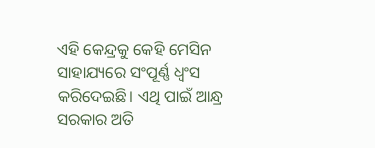ଏହି କେନ୍ଦ୍ରକୁ କେହି ମେସିନ ସାହାଯ୍ୟରେ ସଂପୂର୍ଣ୍ଣ ଧ୍ବଂସ କରିଦେଇଛି। ଏଥି ପାଇଁ ଆନ୍ଧ୍ର ସରକାର ଅତି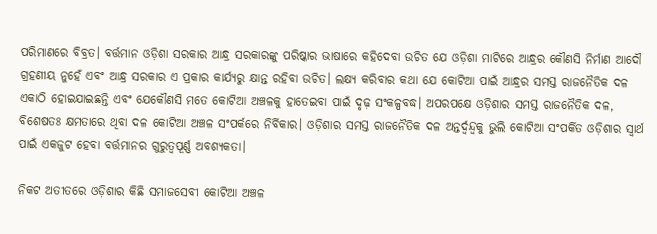ପରିମାଣରେ ବିବ୍ରତ। ବର୍ତ୍ତମାନ ଓଡ଼ିଶା ସରକାର ଆନ୍ଧ୍ର ସରକାରଙ୍କୁ ପରିଷ୍କାର ଭାଷାରେ କହିଦେବା ଉଚିତ ଯେ ଓଡ଼ିଶା ମାଟିରେ ଆନ୍ଧ୍ରର କୌଣସି ନିର୍ମାଣ ଆଦୌ ଗ୍ରହଣୀୟ ନୁହେଁ ଏବଂ ଆନ୍ଧ୍ର ସରକାର ଏ ପ୍ରକାର କାର୍ଯ୍ୟରୁ କ୍ଷାନ୍ତ ରହିବା ଉଚିତ। ଲକ୍ଷ୍ୟ କରିବାର କଥା ଯେ କୋଟିଆ ପାଇଁ ଆନ୍ଧ୍ରର ସମସ୍ତ ରାଜନୈତିକ ଦଳ ଏକାଠି ହୋଇଯାଇଛନ୍ତି ଏବଂ ଯେକୌଣସି ମତେ କୋଟିଆ ଅଞ୍ଚଳକୁ ହାତେଇବା ପାଇଁ ଦୃଢ଼ ସଂକଳ୍ପବଦ୍ଧ। ଅପରପକ୍ଷେ ଓଡ଼ିଶାର ସମସ୍ତ ରାଜନୈତିକ ଦଳ, ବିଶେଷତଃ କ୍ଷମତାରେ ଥିବା ଦଳ କୋଟିଆ ଅଞ୍ଚଳ ସଂପର୍କରେ ନିର୍ବିକାର। ଓଡ଼ିଶାର ସମସ୍ତ ରାଜନୈତିକ ଦଳ ଅନ୍ତର୍ଦ୍ବନ୍ଦ୍ବକୁ ଭୁଲି କୋଟିଆ ସଂପର୍କିତ ଓଡ଼ିଶାର ସ୍ବାର୍ଥ ପାଇଁ ଏକଜୁଟ ହେବା ବର୍ତ୍ତମାନର ଗୁରୁତ୍ବପୂର୍ଣ୍ଣ ଅବଶ୍ୟକତା।

ନିକଟ ଅତୀତରେ ଓଡ଼ିଶାର କିଛି ସମାଜସେବୀ କୋଟିଆ ଅଞ୍ଚଳ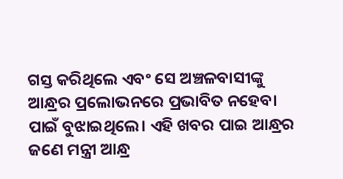ଗସ୍ତ କରିଥିଲେ ଏବଂ ସେ ଅଞ୍ଚଳବାସୀଙ୍କୁ ଆନ୍ଧ୍ରର ପ୍ରଲୋଭନରେ ପ୍ରଭାବିତ ନହେବା ପାଇଁ ବୁଝାଇଥିଲେ। ଏହି ଖବର ପାଇ ଆନ୍ଧ୍ରର ଜଣେ ମନ୍ତ୍ରୀ ଆନ୍ଧ୍ର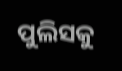ପୁଲିସକୁ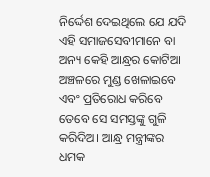ନିର୍ଦ୍ଦେଶ ଦେଇଥିଲେ ଯେ ଯଦି ଏହି ସମାଜସେବୀମାନେ ବା ଅନ୍ୟ କେହି ଆନ୍ଧ୍ରର କୋଟିଆ ଅଞ୍ଚଳରେ ମୁଣ୍ଡ ଖେଳାଇବେ ଏବଂ ପ୍ରତିରୋଧ କରିବେ ତେବେ ସେ ସମସ୍ତଙ୍କୁ ଗୁଳି କରିଦିଅ। ଆନ୍ଧ୍ର ମନ୍ତ୍ରୀଙ୍କର ଧମକ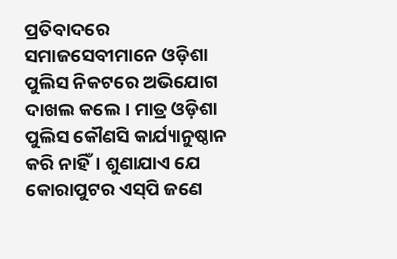ପ୍ରତିବାଦରେ ସମାଜସେବୀମାନେ ଓଡ଼ିଶା ପୁଲିସ ନିକଟରେ ଅଭିଯୋଗ ଦାଖଲ କଲେ। ମାତ୍ର ଓଡ଼ିଶା ପୁଲିସ କୌଣସି କାର୍ଯ୍ୟାନୁଷ୍ଠାନ କରି ନାହିଁ। ଶୁଣାଯାଏ ଯେ କୋରାପୁଟର ଏସ୍‌ପି ଜଣେ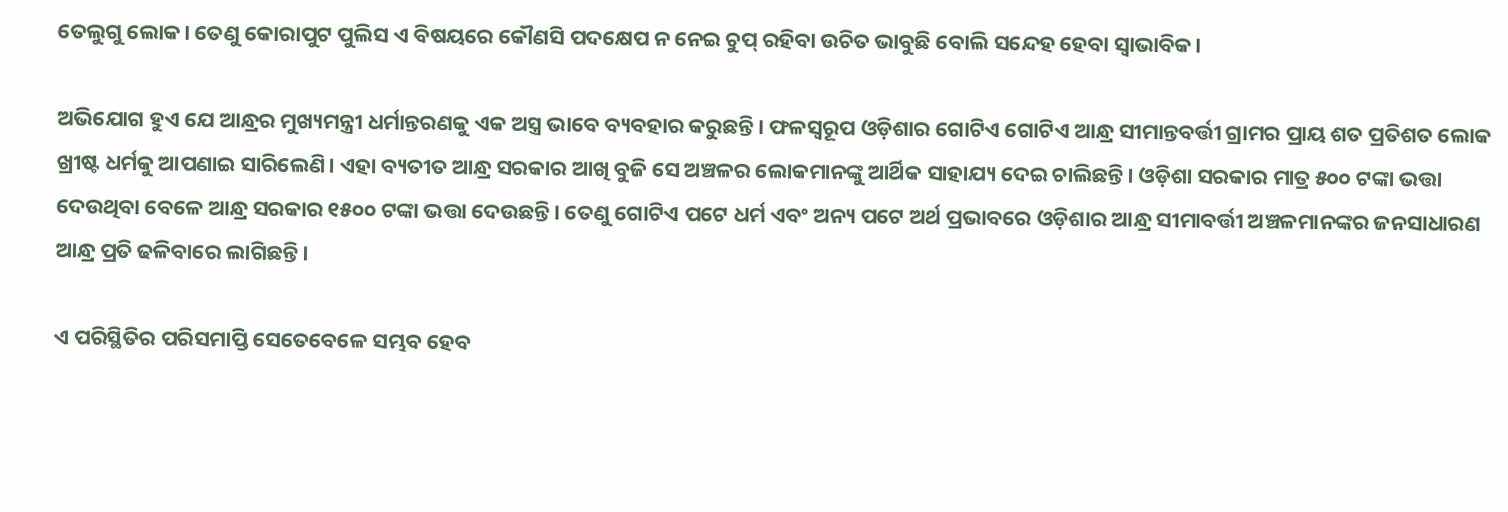ତେଲୁଗୁ ଲୋକ। ତେଣୁ କୋରାପୁଟ ପୁଲିସ ଏ ବିଷୟରେ କୌଣସି ପଦକ୍ଷେପ ନ ନେଇ ଚୁପ୍ ରହିବା ଉଚିତ ଭାବୁଛି ବୋଲି ସନ୍ଦେହ ହେବା ସ୍ବାଭାବିକ।

ଅଭିଯୋଗ ହୁଏ ଯେ ଆନ୍ଧ୍ରର ମୁଖ୍ୟମନ୍ତ୍ରୀ ଧର୍ମାନ୍ତରଣକୁ ଏକ ଅସ୍ତ୍ର ଭାବେ ବ୍ୟବହାର କରୁଛନ୍ତି। ଫଳସ୍ବରୂପ ଓଡ଼ିଶାର ଗୋଟିଏ ଗୋଟିଏ ଆନ୍ଧ୍ର ସୀମାନ୍ତବର୍ତ୍ତୀ ଗ୍ରାମର ପ୍ରାୟ ଶତ ପ୍ରତିଶତ ଲୋକ ଖ୍ରୀଷ୍ଟ ଧର୍ମକୁ ଆପଣାଇ ସାରିଲେଣି। ଏହା ବ୍ୟତୀତ ଆନ୍ଧ୍ର ସରକାର ଆଖି ବୁଜି ସେ ଅଞ୍ଚଳର ଲୋକମାନଙ୍କୁ ଆର୍ଥିକ ସାହାଯ୍ୟ ଦେଇ ଚାଲିଛନ୍ତି। ଓଡ଼ିଶା ସରକାର ମାତ୍ର ୫୦୦ ଟଙ୍କା ଭତ୍ତା ଦେଉଥିବା ବେଳେ ଆନ୍ଧ୍ର ସରକାର ୧୫୦୦ ଟଙ୍କା ଭତ୍ତା ଦେଉଛନ୍ତି। ତେଣୁ ଗୋଟିଏ ପଟେ ଧର୍ମ ଏବଂ ଅନ୍ୟ ପଟେ ଅର୍ଥ ପ୍ରଭାବରେ ଓଡ଼ିଶାର ଆନ୍ଧ୍ର ସୀମାବର୍ତ୍ତୀ ଅଞ୍ଚଳମାନଙ୍କର ଜନସାଧାରଣ ଆନ୍ଧ୍ର ପ୍ରତି ଢଳିବାରେ ଲାଗିଛନ୍ତି।

ଏ ପରିସ୍ଥିତିର ପରିସମାପ୍ତି ସେତେବେଳେ ସମ୍ଭବ ହେବ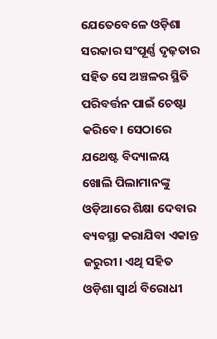ଯେତେବେଳେ ଓଡ଼ିଶା ସରକାର ସଂପୂର୍ଣ୍ଣ ଦୃଢ଼ତାର ସହିତ ସେ ଅଞ୍ଚଳର ସ୍ଥିତି ପରିବର୍ତ୍ତନ ପାଇଁ ଚେଷ୍ଟା କରିବେ। ସେଠାରେ ଯଥେଷ୍ଟ ବିଦ୍ୟାଳୟ ଖୋଲି ପିଲାମାନଙ୍କୁ ଓଡ଼ିଆରେ ଶିକ୍ଷା ଦେବାର ବ୍ୟବସ୍ଥା କରାଯିବା ଏକାନ୍ତ ଜରୁରୀ। ଏଥି ସହିତ ଓଡ଼ିଶା ସ୍ବାର୍ଥ ବିରୋଧୀ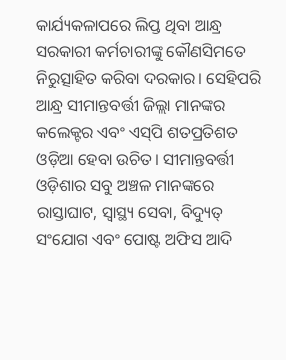କାର୍ଯ୍ୟକଳାପରେ ଲିପ୍ତ ଥିବା ଆନ୍ଧ୍ର ସରକାରୀ କର୍ମଚାରୀଙ୍କୁ କୌଣସିମତେ ନିରୁତ୍ସାହିତ କରିବା ଦରକାର। ସେହିପରି ଆନ୍ଧ୍ର ସୀମାନ୍ତବର୍ତ୍ତୀ ଜିଲ୍ଲା ମାନଙ୍କର କଲେକ୍ଟର ଏବଂ ଏସ୍‌ପି ଶତପ୍ରତିଶତ ଓଡ଼ିଆ ହେବା ଉଚିତ। ସୀମାନ୍ତବର୍ତ୍ତୀ ଓଡ଼ିଶାର ସବୁ ଅଞ୍ଚଳ ମାନଙ୍କରେ ରାସ୍ତାଘାଟ, ସ୍ବାସ୍ଥ୍ୟ ସେବା, ବିଦ୍ୟୁତ୍‌ ସଂଯୋଗ ଏବଂ ପୋଷ୍ଟ ଅଫିସ ଆଦି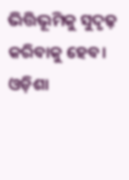ଭିତ୍ତିଭୂମିକୁ ସୁଦୃଢ଼ କରିବାକୁ ହେବ।
ଓଡ଼ିଶା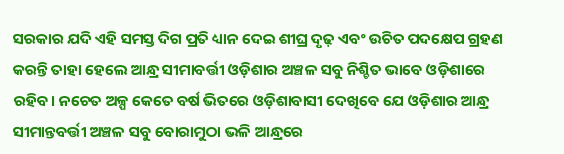ସରକାର ଯଦି ଏହି ସମସ୍ତ ଦିଗ ପ୍ରତି ଧ୍ୟାନ ଦେଇ ଶୀଘ୍ର ଦୃଢ଼ ଏବଂ ଉଚିତ ପଦକ୍ଷେପ ଗ୍ରହଣ କରନ୍ତି ତାହା ହେଲେ ଆନ୍ଧ୍ର ସୀମାବର୍ତ୍ତୀ ଓଡ଼ିଶାର ଅଞ୍ଚଳ ସବୁ ନିଶ୍ଚିତ ଭାବେ ଓଡ଼ିଶାରେ ରହିବ। ନଚେତ ଅଳ୍ପ କେତେ ବର୍ଷ ଭିତରେ ଓଡ଼ିଶାବାସୀ ଦେଖିବେ ଯେ ଓଡ଼ିଶାର ଆନ୍ଧ୍ର ସୀମାନ୍ତବର୍ତ୍ତୀ ଅଞ୍ଚଳ ସବୁ ବୋରାମୁଠା ଭଳି ଆନ୍ଧ୍ରରେ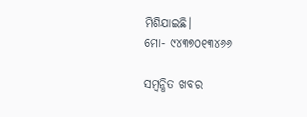ମିଶିଯାଇଛି।
ମୋ- ୯୪୩୭୦୧୩୪୬୬

ସମ୍ବନ୍ଧିତ ଖବର